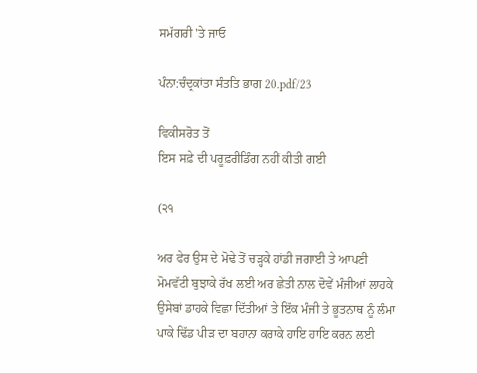ਸਮੱਗਰੀ 'ਤੇ ਜਾਓ

ਪੰਨਾ:ਚੰਦ੍ਰਕਾਂਤਾ ਸੰਤਤਿ ਭਾਗ 20.pdf/23

ਵਿਕੀਸਰੋਤ ਤੋਂ
ਇਸ ਸਫ਼ੇ ਦੀ ਪਰੂਫ਼ਰੀਡਿੰਗ ਨਹੀਂ ਕੀਤੀ ਗਈ

(੨੧

ਅਰ ਫੇਰ ਉਸ ਦੇ ਮੋਢੇ ਤੋਂ ਚੜ੍ਹਕੇ ਹਾਂਡੀ ਜਗਾਈ ਤੇ ਆਪਣੀ ਮੋਮਵੱਟੀ ਬੁਝਾਕੇ ਰੱਖ ਲਈ ਅਰ ਛੇਤੀ ਨਾਲ ਦੋਵੇਂ ਮੰਜੀਆਂ ਲਾਹਕੇ ਉਸੇਬਾਂ ਡਾਹਕੇ ਵਿਛਾ ਦਿੱਤੀਆਂ ਤੇ ਇੱਕ ਮੰਜੀ ਤੇ ਭੂਤਨਾਥ ਨੂੰ ਲੰਮਾ ਪਾਕੇ ਢਿੱਡ ਪੀੜ ਦਾ ਬਹਾਨਾ ਕਰਾਕੇ ਹਾਇ ਹਾਇ ਕਰਨ ਲਈ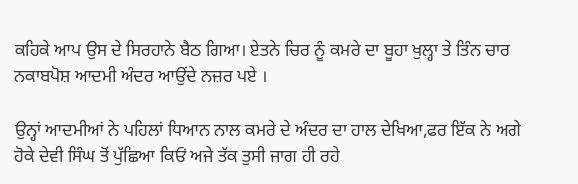ਕਹਿਕੇ ਆਪ ਉਸ ਦੇ ਸਿਰਹਾਨੇ ਬੈਠ ਗਿਆ। ਏਤਨੇ ਚਿਰ ਨੂੰ ਕਮਰੇ ਦਾ ਬੂਹਾ ਖੁਲ੍ਹਾ ਤੇ ਤਿੰਨ ਚਾਰ ਨਕਾਬਪੋਸ਼ ਆਦਮੀ ਅੰਦਰ ਆਉਂਦੇ ਨਜ਼ਰ ਪਏ ।

ਉਨ੍ਹਾਂ ਆਦਮੀਆਂ ਨੇ ਪਹਿਲਾਂ ਧਿਆਨ ਨਾਲ ਕਮਰੇ ਦੇ ਅੰਦਰ ਦਾ ਹਾਲ ਦੇਖਿਆ,ਫਰ ਇੱਕ ਨੇ ਅਗੇ ਹੋਕੇ ਦੇਵੀ ਸਿੰਘ ਤੋਂ ਪੁੱਛਿਆ ਕਿਓਂ ਅਜੇ ਤੱਕ ਤੁਸੀ ਜਾਗ ਹੀ ਰਹੇ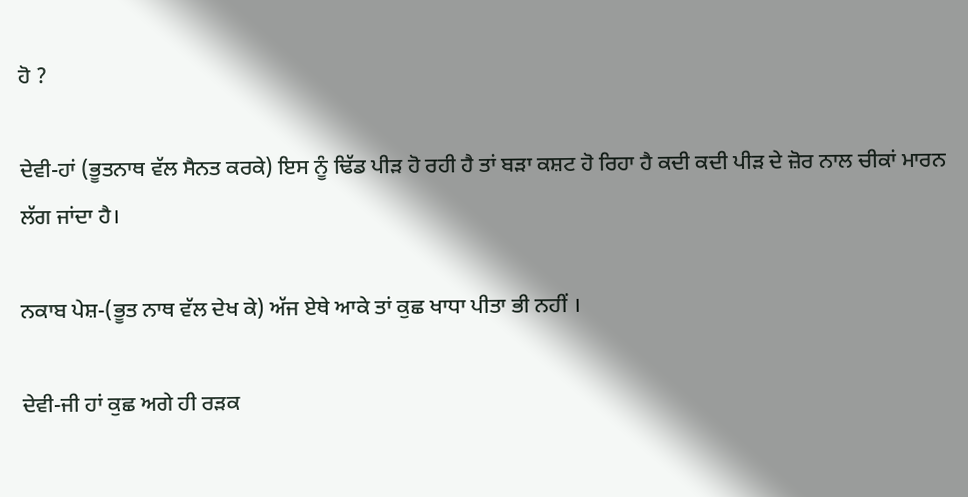ਹੋ ?

ਦੇਵੀ-ਹਾਂ (ਭੂਤਨਾਥ ਵੱਲ ਸੈਨਤ ਕਰਕੇ) ਇਸ ਨੂੰ ਢਿੱਡ ਪੀੜ ਹੋ ਰਹੀ ਹੈ ਤਾਂ ਬੜਾ ਕਸ਼ਟ ਹੋ ਰਿਹਾ ਹੈ ਕਦੀ ਕਦੀ ਪੀੜ ਦੇ ਜ਼ੋਰ ਨਾਲ ਚੀਕਾਂ ਮਾਰਨ ਲੱਗ ਜਾਂਦਾ ਹੈ।

ਨਕਾਬ ਪੇਸ਼-(ਭੂਤ ਨਾਥ ਵੱਲ ਦੇਖ ਕੇ) ਅੱਜ ਏਥੇ ਆਕੇ ਤਾਂ ਕੁਛ ਖਾਧਾ ਪੀਤਾ ਭੀ ਨਹੀਂ ।

ਦੇਵੀ-ਜੀ ਹਾਂ ਕੁਛ ਅਗੇ ਹੀ ਰੜਕ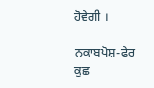ਹੋਵੇਗੀ ।

ਨਕਾਬਪੋਸ਼-ਫੇਰ ਕੁਛ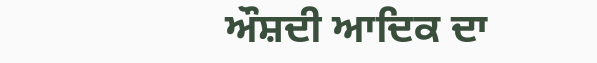ਔਸ਼ਦੀ ਆਦਿਕ ਦਾ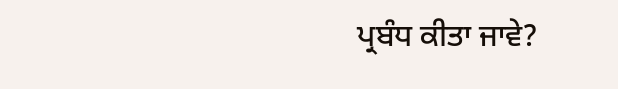ਪ੍ਰਬੰਧ ਕੀਤਾ ਜਾਵੇ?